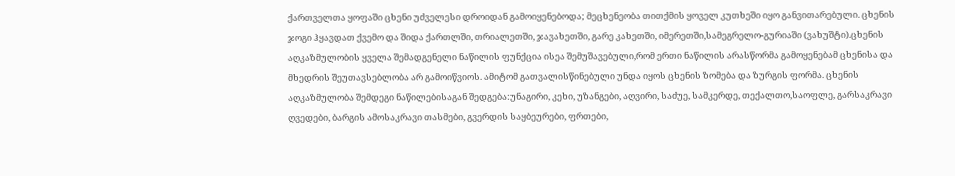ქართველთა ყოფაში ცხენი უძველესი დროიდან გამოიყენებოდა; მეცხენეობა თითქმის ყოველ კუთხეში იყო განვითარებული. ცხენის ჯოგი ჰყავდათ ქვემო და შიდა ქართლში, თრიალეთში, ჯავახეთში, გარე კახეთში, იმერეთში,სამეგრელო-გურიაში (ვახუშტი).ცხენის აღკაზმულობის ყველა შემადგენელი ნაწილის ფუნქცია ისეა შემუშავებული,რომ ერთი ნაწილის არასწორმა გამოყენებამ ცხენისა და მხედრის შეუთავსებლობა არ გამოიწვიოს. ამიტომ გათვალისწინებული უნდა იყოს ცხენის ზომება და ზურგის ფორმა. ცხენის აღკაზმულობა შემდეგი ნაწილებისაგან შედგება:უნაგირი, კეხი, უზანგები, აღვირი, საძუე, სამკერდე, თექალთო,საოფლე, გარსაკრავი ღვედები, ბარგის ამოსაკრავი თასმები, გვერდის საყბეურები, ფრთები,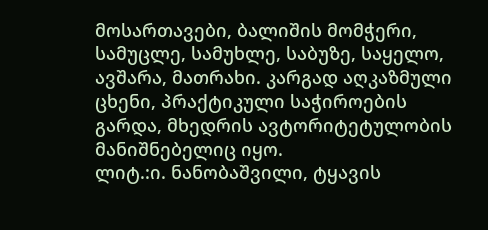მოსართავები, ბალიშის მომჭერი, სამუცლე, სამუხლე, საბუზე, საყელო, ავშარა, მათრახი. კარგად აღკაზმული ცხენი, პრაქტიკული საჭიროების გარდა, მხედრის ავტორიტეტულობის მანიშნებელიც იყო.
ლიტ.:ი. ნანობაშვილი, ტყავის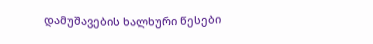დამუშავების ხალხური წესები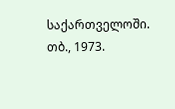საქართველოში. თბ., 1973.